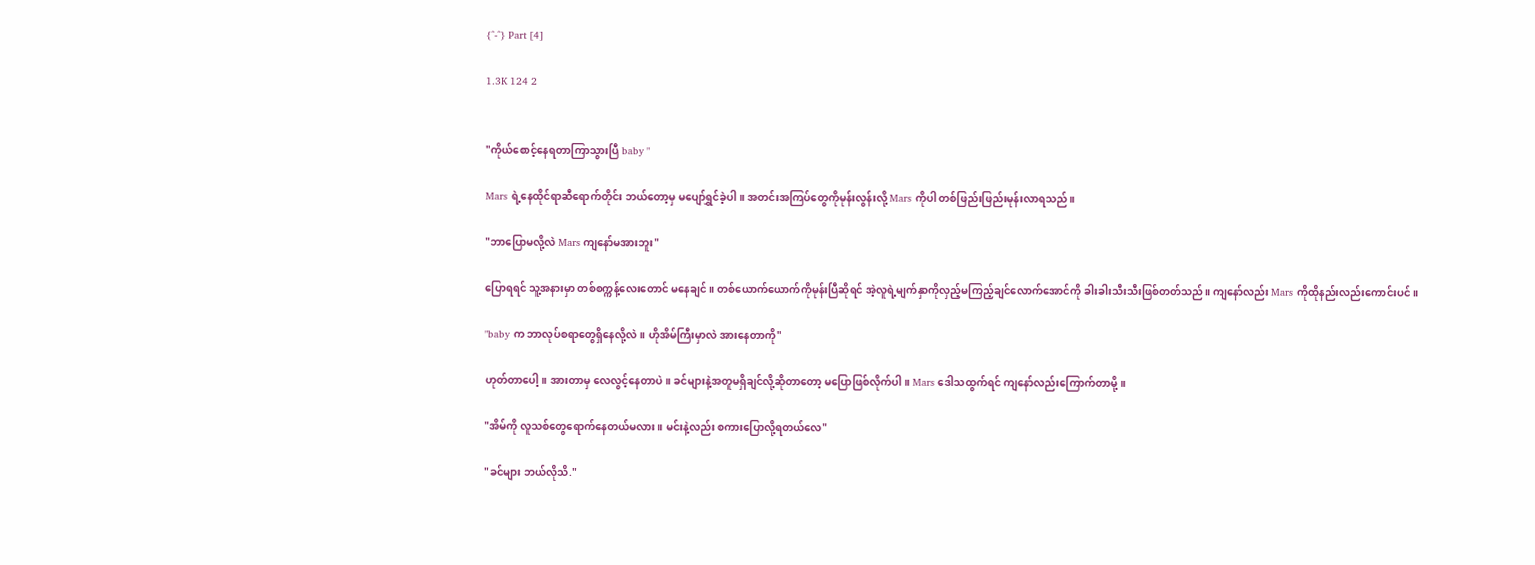{^-^} Part [4]

1.3K 124 2


"ကိုယ်စောင့်နေရတာကြာသွားပြီ baby "

Mars ရဲ့နေထိုင်ရာဆီရောက်တိုင်း ဘယ်တော့မှ မပျော်ရွှင်ခဲ့ပါ။ အတင်းအကြပ်တွေကိုမုန်းလွန်းလို့ Mars ကိုပါ တစ်ဖြည်းဖြည်းမုန်းလာရသည်။

"ဘာပြောမလို့လဲ Mars ကျနော်မအားဘူး"

ပြောရရင် သူ့အနားမှာ တစ်စက္ကန့်လေးတောင် မနေချင်။ တစ်ယောက်ယောက်ကိုမုန်းပြီဆိုရင် အဲ့လူရဲ့မျက်နှာကိုလှည့်မကြည့်ချင်လောက်အောင်ကို ခါးခါးသီးသီးဖြစ်တတ်သည်။ ကျနော်လည်း Mars ကိုထိုနည်းလည်းကောင်းပင်။

"baby က ဘာလုပ်စရာတွေရှိနေလို့လဲ။ ဟိုအိမ်ကြီးမှာလဲ အားနေတာကို"

ဟုတ်တာပေါ့။ အားတာမှ လေလွင့်နေတာပဲ။ ခင်များနဲ့အတူမရှိချင်လို့ဆိုတာတော့ မပြောဖြစ်လိုက်ပါ။ Mars ဒေါသထွက်ရင် ကျနော်လည်းကြောက်တာမို့။

"အိမ်ကို လူသစ်တွေရောက်နေတယ်မလား။ မင်းနဲ့လည်း စကားပြောလို့ရတယ်လေ"

"ခင်များ ဘယ်လိုသိ."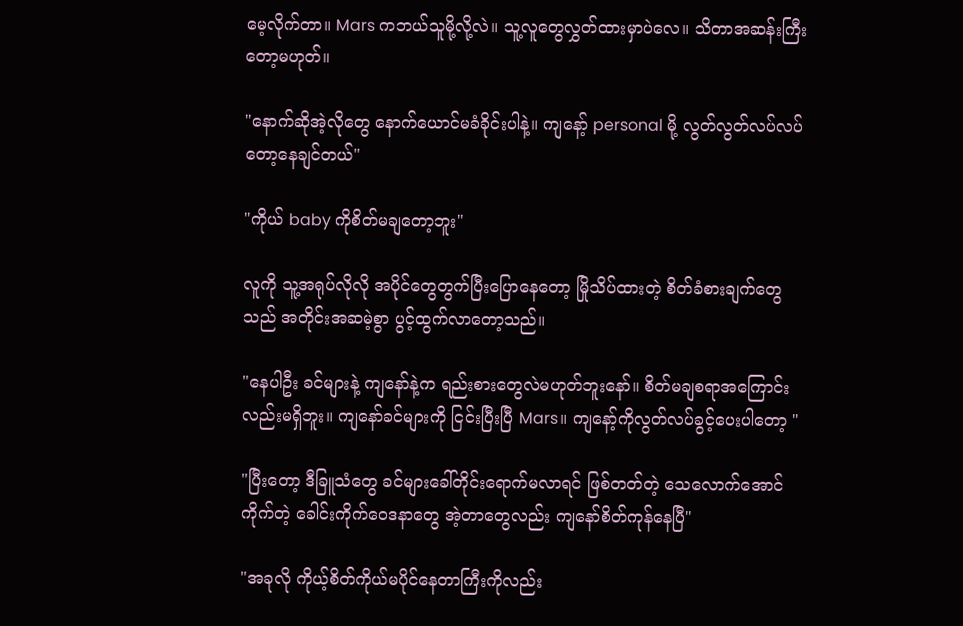မေ့လိုက်တာ။ Mars ကဘယ်သူမို့လို့လဲ။ သူ့လူတွေလွှတ်ထားမှာပဲလေ။ သိတာအဆန်းကြီးတော့မဟုတ်။

"နောက်ဆိုအဲ့လိုတွေ နောက်ယောင်မခံခိုင်းပါနဲ့။ ကျနော့် personal မို့ လွတ်လွတ်လပ်လပ်တော့နေချင်တယ်"

"ကိုယ် baby ကိုစိတ်မချတော့ဘူး"

လူကို သူ့အရုပ်လိုလို အပိုင်တွေတွက်ပြီးပြောနေတော့ မြိုသိပ်ထားတဲ့ စိတ်ခံစားချက်တွေသည် အတိုင်းအဆမဲ့စွာ ပွင့်ထွက်လာတော့သည်။

"နေပါဦး ခင်များနဲ့ ကျနော်နဲ့က ရည်းစားတွေလဲမဟုတ်ဘူးနော်။ စိတ်မချစရာအကြောင်းလည်းမရှိဘူး။ ကျနော်ခင်များကို ငြင်းပြီးပြီ Mars။ ကျနော့်ကိုလွတ်လပ်ခွင့်ပေးပါတော့ "

"ပြီးတော့ ဒီခြူသံတွေ ခင်များခေါ်တိုင်းရောက်မလာရင် ဖြစ်တတ်တဲ့ သေလောက်အောင်ကိုက်တဲ့ ခေါင်းကိုက်ဝေဒနာတွေ အဲ့တာတွေလည်း ကျနော်စိတ်ကုန်နေပြီ"

"အခုလို ကိုယ့်စိတ်ကိုယ်မပိုင်နေတာကြီးကိုလည်း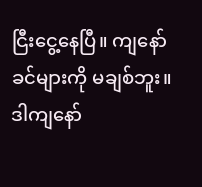ငြီးငွေ့နေပြီ။ ကျနော် ခင်များကို မချစ်ဘူး။ ဒါကျနော်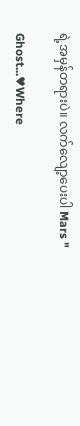ရဲ့အမှန်တရားပဲ။ လက်လျော့ပေးပါ Mars "

Ghost...♥Where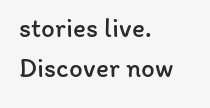stories live. Discover now